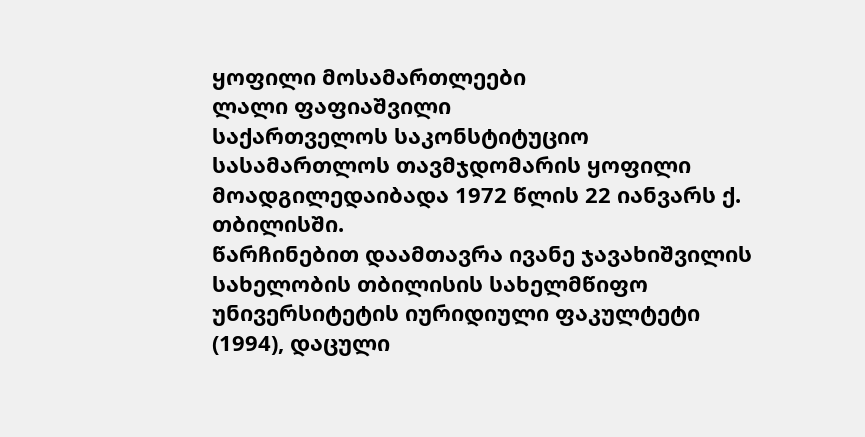ყოფილი მოსამართლეები
ლალი ფაფიაშვილი
საქართველოს საკონსტიტუციო სასამართლოს თავმჯდომარის ყოფილი მოადგილედაიბადა 1972 წლის 22 იანვარს ქ. თბილისში.
წარჩინებით დაამთავრა ივანე ჯავახიშვილის სახელობის თბილისის სახელმწიფო უნივერსიტეტის იურიდიული ფაკულტეტი (1994), დაცული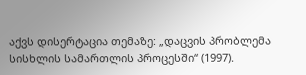აქვს დისერტაცია თემაზე: „დაცვის პრობლემა სისხლის სამართლის პროცესში“ (1997).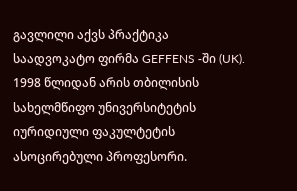გავლილი აქვს პრაქტიკა საადვოკატო ფირმა GEFFENS -ში (UK).
1998 წლიდან არის თბილისის სახელმწიფო უნივერსიტეტის იურიდიული ფაკულტეტის ასოცირებული პროფესორი.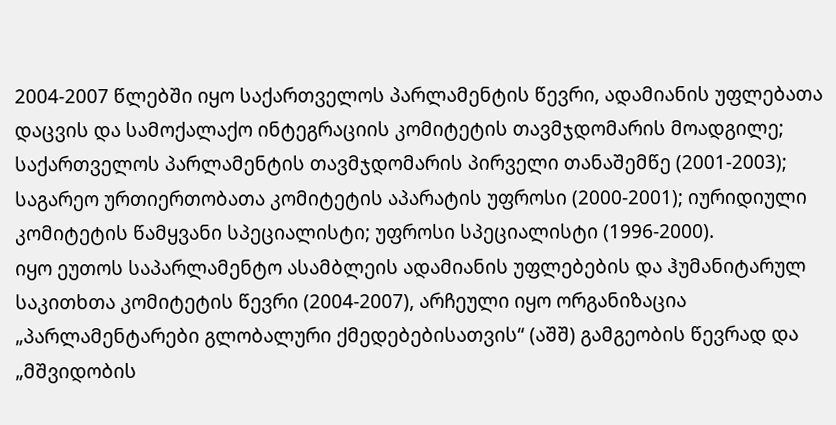2004-2007 წლებში იყო საქართველოს პარლამენტის წევრი, ადამიანის უფლებათა დაცვის და სამოქალაქო ინტეგრაციის კომიტეტის თავმჯდომარის მოადგილე; საქართველოს პარლამენტის თავმჯდომარის პირველი თანაშემწე (2001-2003); საგარეო ურთიერთობათა კომიტეტის აპარატის უფროსი (2000-2001); იურიდიული კომიტეტის წამყვანი სპეციალისტი; უფროსი სპეციალისტი (1996-2000).
იყო ეუთოს საპარლამენტო ასამბლეის ადამიანის უფლებების და ჰუმანიტარულ საკითხთა კომიტეტის წევრი (2004-2007), არჩეული იყო ორგანიზაცია „პარლამენტარები გლობალური ქმედებებისათვის“ (აშშ) გამგეობის წევრად და „მშვიდობის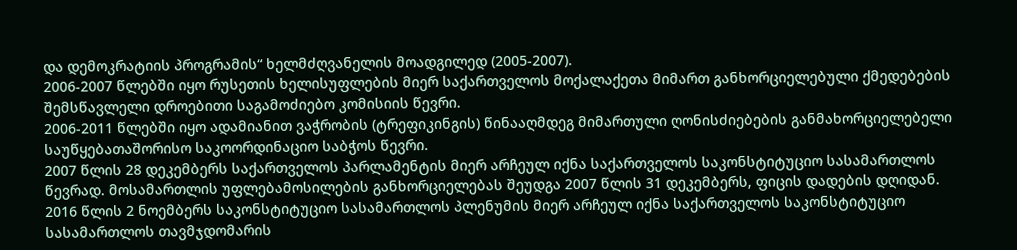და დემოკრატიის პროგრამის“ ხელმძღვანელის მოადგილედ (2005-2007).
2006-2007 წლებში იყო რუსეთის ხელისუფლების მიერ საქართველოს მოქალაქეთა მიმართ განხორციელებული ქმედებების შემსწავლელი დროებითი საგამოძიებო კომისიის წევრი.
2006-2011 წლებში იყო ადამიანით ვაჭრობის (ტრეფიკინგის) წინააღმდეგ მიმართული ღონისძიებების განმახორციელებელი საუწყებათაშორისო საკოორდინაციო საბჭოს წევრი.
2007 წლის 28 დეკემბერს საქართველოს პარლამენტის მიერ არჩეულ იქნა საქართველოს საკონსტიტუციო სასამართლოს წევრად. მოსამართლის უფლებამოსილების განხორციელებას შეუდგა 2007 წლის 31 დეკემბერს, ფიცის დადების დღიდან.
2016 წლის 2 ნოემბერს საკონსტიტუციო სასამართლოს პლენუმის მიერ არჩეულ იქნა საქართველოს საკონსტიტუციო სასამართლოს თავმჯდომარის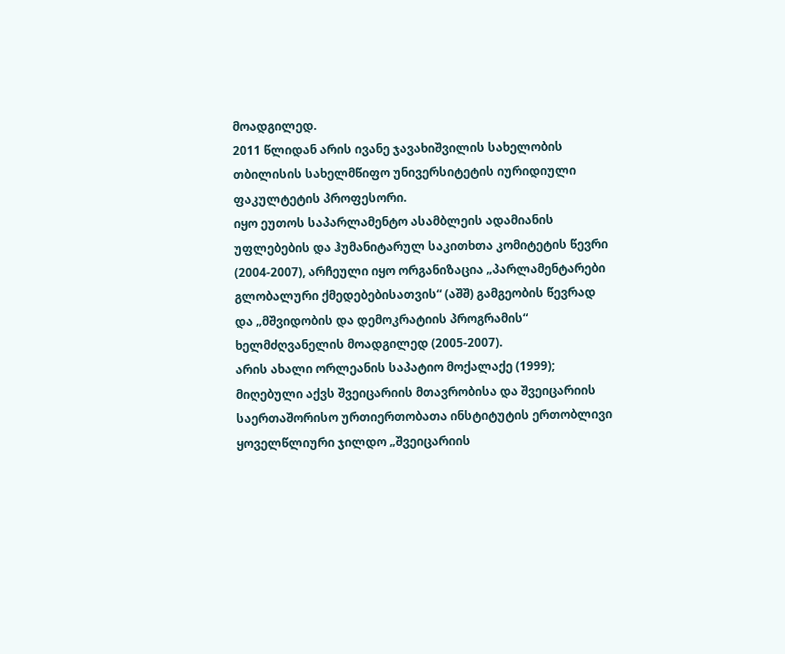მოადგილედ.
2011 წლიდან არის ივანე ჯავახიშვილის სახელობის თბილისის სახელმწიფო უნივერსიტეტის იურიდიული ფაკულტეტის პროფესორი.
იყო ეუთოს საპარლამენტო ასამბლეის ადამიანის უფლებების და ჰუმანიტარულ საკითხთა კომიტეტის წევრი (2004-2007), არჩეული იყო ორგანიზაცია „პარლამენტარები გლობალური ქმედებებისათვის“ (აშშ) გამგეობის წევრად და „მშვიდობის და დემოკრატიის პროგრამის“ ხელმძღვანელის მოადგილედ (2005-2007).
არის ახალი ორლეანის საპატიო მოქალაქე (1999); მიღებული აქვს შვეიცარიის მთავრობისა და შვეიცარიის საერთაშორისო ურთიერთობათა ინსტიტუტის ერთობლივი ყოველწლიური ჯილდო „შვეიცარიის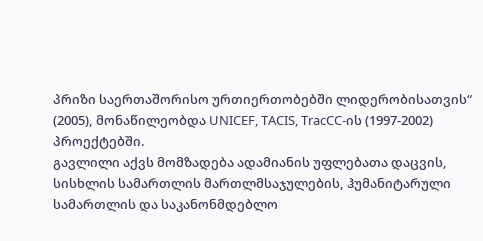პრიზი საერთაშორისო ურთიერთობებში ლიდერობისათვის“ (2005), მონაწილეობდა UNICEF, TACIS, TracCC-ის (1997-2002) პროექტებში.
გავლილი აქვს მომზადება ადამიანის უფლებათა დაცვის, სისხლის სამართლის მართლმსაჯულების, ჰუმანიტარული სამართლის და საკანონმდებლო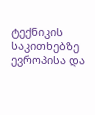ტექნიკის საკითხებზე ევროპისა და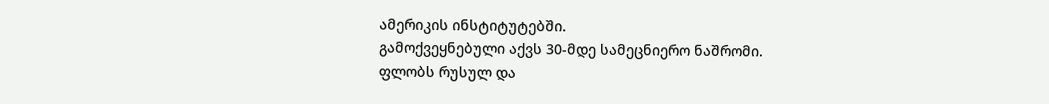ამერიკის ინსტიტუტებში.
გამოქვეყნებული აქვს 30-მდე სამეცნიერო ნაშრომი.
ფლობს რუსულ და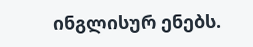ინგლისურ ენებს.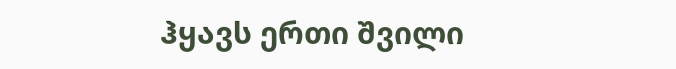ჰყავს ერთი შვილი